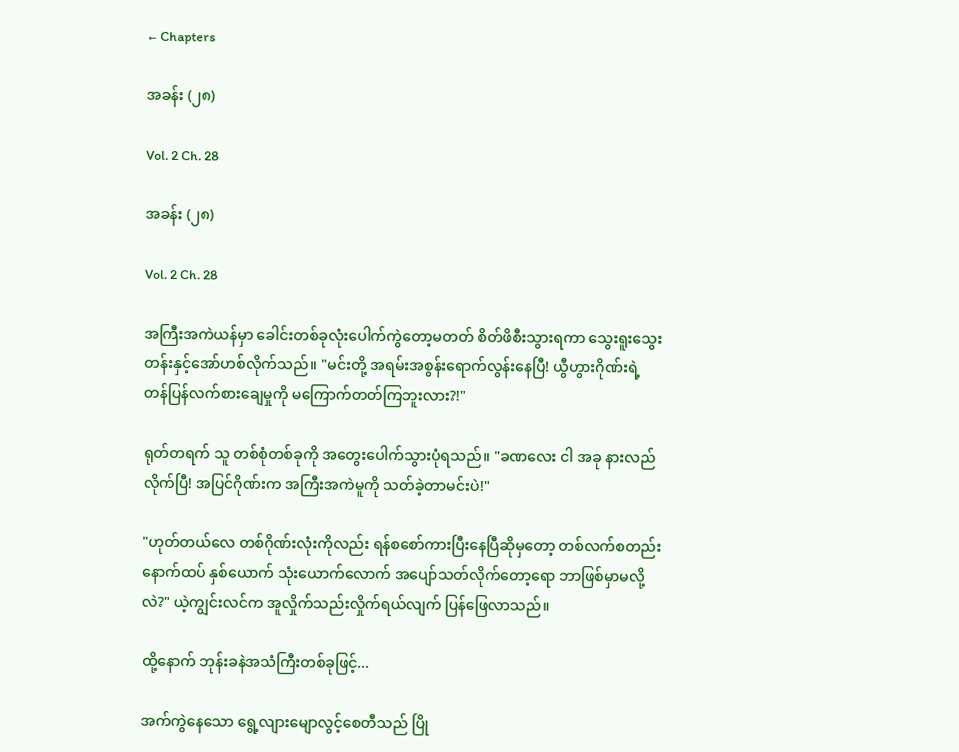← Chapters

အခန်း (၂၈)

Vol. 2 Ch. 28

အခန်း (၂၈)

Vol. 2 Ch. 28

အကြီးအကဲယန်မှာ ခေါင်းတစ်ခုလုံးပေါက်ကွဲတော့မတတ် စိတ်ဖိစီးသွားရကာ သွေးရူးသွေးတန်းနှင့်အော်ဟစ်လိုက်သည်။ "မင်းတို့ အရမ်းအစွန်းရောက်လွန်းနေပြီ! ယွီဟွားဂိုဏ်းရဲ့ တန်ပြန်လက်စားချေမှုကို မကြောက်တတ်ကြဘူးလား?!"

ရုတ်တရက် သူ တစ်စုံတစ်ခုကို အတွေးပေါက်သွားပုံရသည်။ "ခဏလေး ငါ အခု နားလည်လိုက်ပြီ! အပြင်ဂိုဏ်းက အကြီးအကဲမူကို သတ်ခဲ့တာမင်းပဲ!"

"ဟုတ်တယ်လေ တစ်ဂိုဏ်းလုံးကိုလည်း ရန်စစော်ကားပြီးနေပြီဆိုမှတော့ တစ်လက်စတည်း နောက်ထပ် နှစ်ယောက် သုံးယောက်လောက် အပျော်သတ်လိုက်တော့ရော ဘာဖြစ်မှာမလို့လဲ?" ယဲ့ကျွင်းလင်က အူလှိုက်သည်းလှိုက်ရယ်လျက် ပြန်ဖြေလာသည်။

ထို့နောက် ဘုန်းခနဲအသံကြီးတစ်ခုဖြင့်...

အက်ကွဲနေသော ရွေ့လျားမျောလွင့်စေတီသည် ပြို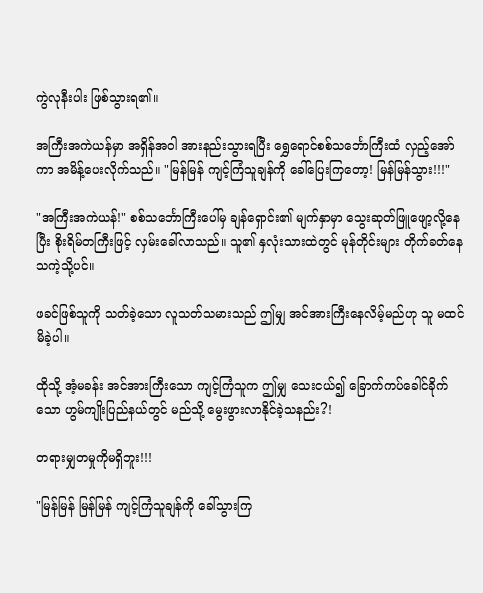ကွဲလုနီးပါး ဖြစ်သွားရ၏။

အကြီးအကဲယန်မှာ အရှိန်အဝါ အားနည်းသွားရပြီး ရွှေရောင်စစ်သင်္ဘောကြီးထံ လှည့်အော်ကာ အမိန့်ပေးလိုက်သည်။ "မြန်မြန် ကျင့်ကြံသူချန်ကို ခေါ်ပြေးကြတော့! မြန်မြန်သွား!!!"

"အကြီးအကဲယန်!" စစ်သင်္ဘောကြီးပေါ်မှ ချန်ရှောင်း၏ မျက်နှာမှာ သွေးဆုတ်ဖြူဖျော့လို့နေပြီး စိုးရိမ်တကြီးဖြင့် လှမ်းခေါ်လာသည်။ သူ၏ နှလုံးသားထဲတွင် မုန်တိုင်းများ တိုက်ခတ်နေသကဲ့သို့ပင်။

ဖခင်ဖြစ်သူကို သတ်ခဲ့သော လူသတ်သမားသည် ဤမျှ အင်အားကြီးနေလိမ့်မည်ဟု သူ မထင်မိခဲ့ပါ။

ထိုသို့ အံ့မခန်း အင်အားကြီးသော ကျင့်ကြံသူက ဤမျှ သေးငယ်၍ ခြောက်ကပ်ခေါင်ခိုက်သော ဟွမ်ကျိုးပြည်နယ်တွင် မည်သို့ မွေးဖွားလာနိုင်ခဲ့သနည်း?!

တရားမျှတမှုကိုမရှိဘူး!!!

"မြန်မြန် မြန်မြန် ကျင့်ကြံသူချန်ကို ခေါ်သွားကြ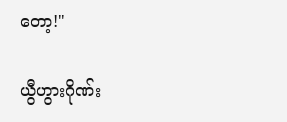တော့!"

ယွီဟွားဂိုဏ်း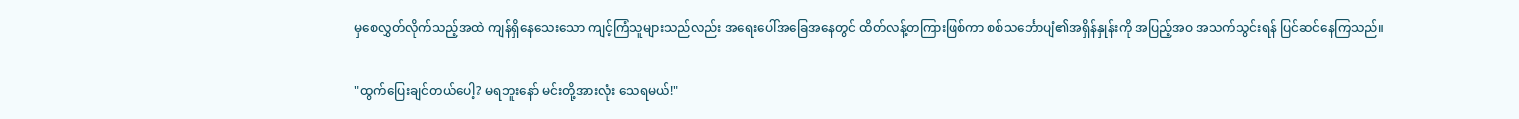မှစေလွှတ်လိုက်သည့်အထဲ ကျန်ရှိနေသေးသော ကျင့်ကြံသူများသည်လည်း အရေးပေါ်အခြေအနေတွင် ထိတ်လန့်တကြားဖြစ်ကာ စစ်သင်္ဘောပျံ၏အရှိန်နှုန်းကို အပြည့်အဝ အသက်သွင်းရန် ပြင်ဆင်နေကြသည်။

"ထွက်ပြေးချင်တယ်ပေါ့? မရဘူးနော် မင်းတို့အားလုံး သေရမယ်!"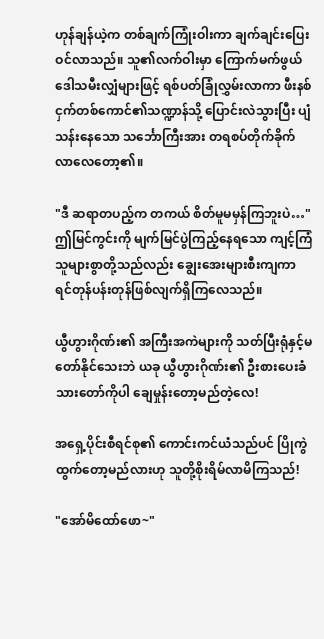ဟုန်ချန်ယဲ့က တစ်ချက်ကြုံးဝါးကာ ချက်ချင်းပြေးဝင်လာသည်။ သူ၏လက်ဝါးမှာ ကြောက်မက်ဖွယ် ဒေါသမီးလျှံများဖြင့် ရစ်ပတ်ခြုံလွှမ်းလာကာ ဖီးနစ်ငှက်တစ်ကောင်၏သဏ္ဍာန်သို့ ပြောင်းလဲသွားပြီး ပျံသန်းနေသော သင်္ဘောကြီးအား တရစပ်တိုက်ခိုက်လာလေတော့၏။

"ဒီ ဆရာတပည့်က တကယ် စိတ်မူမမှန်ကြဘူးပဲ…" ဤမြင်ကွင်းကို မျက်မြင်ပွဲကြည့်နေရသော ကျင့်ကြံသူများစွာတို့သည်လည်း ချွေးအေးများစီးကျကာ ရင်တုန်ပန်းတုန်ဖြစ်လျက်ရှိကြလေသည်။

ယွီဟွားဂိုဏ်း၏ အကြီးအကဲများကို သတ်ပြီးရုံနှင့်မတော်နိုင်သေးဘဲ ယခု ယွီဟွားဂိုဏ်း၏ ဦးစားပေးခံသားတော်ကိုပါ ချေမှုန်းတော့မည်တဲ့လေ!

အရှေ့ပိုင်းစီရင်စု၏ ကောင်းကင်ယံသည်ပင် ပြိုကွဲထွက်တော့မည်လားဟု သူတို့စိုးရိမ်လာမိကြသည်!

"အော်မိထော်ဖော~"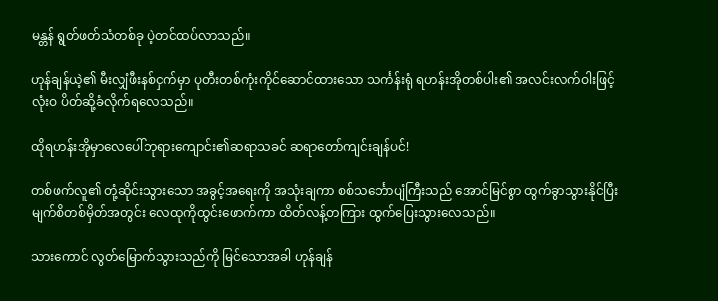မန္တန် ရွတ်ဖတ်သံတစ်ခု ပဲ့တင်ထပ်လာသည်။

ဟုန်ချန်ယဲ့၏ မီးလျှံဖီးနစ်ငှက်မှာ ပုတီးတစ်ကုံးကိုင်ဆောင်ထားသော သင်္ကန်းရုံ ရဟန်းအိုတစ်ပါး၏ အလင်းလက်ဝါးဖြင့် လုံးဝ ပိတ်ဆို့ခံလိုက်ရလေသည်။

ထိုရဟန်းအိုမှာ‌လေ‌ပေါ်ဘုရားကျောင်း၏ဆရာသခင် ဆရာတော်ကျင်းချန်ပင်!

တစ်ဖက်လူ၏ တုံ့ဆိုင်းသွားသော အခွင့်အရေးကို အသုံးချကာ စစ်သင်္ဘောပျံကြီးသည် အောင်မြင်စွာ ထွက်ခွာသွားနိုင်ပြီး မျက်စိတစ်မှိတ်အတွင်း လေထုကိုထွင်းဖောက်ကာ ထိတ်လန့်တကြား ထွက်ပြေးသွားလေသည်။

သားကောင် လွတ်မြောက်သွားသည်ကို မြင်သောအခါ ဟုန်ချန်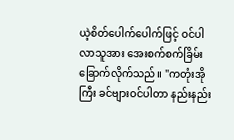ယဲ့စိတ်ပေါက်ပေါက်ဖြင့် ဝင်ပါလာသူအား အေးစက်စက်ခြိမ်းခြောက်လိုက်သည်။ "ကတုံးအိုကြီး ခင်ဗျားဝင်ပါတာ နည်းနည်း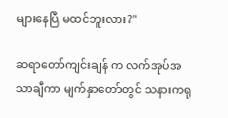များနေပြီ မထင်ဘူးလား?"

ဆရာတော်ကျင်းချန် က လက်အုပ်အသာချီကာ မျက်နှာတော်တွင် သနားကရု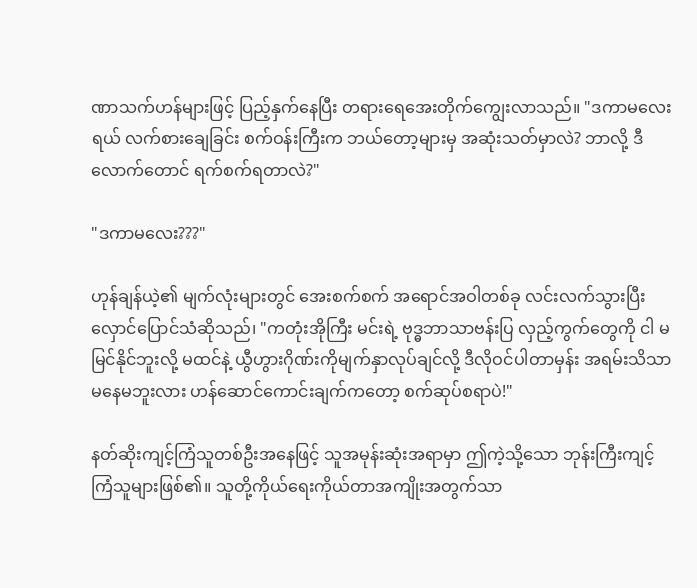ဏာသက်ဟန်များဖြင့် ပြည့်နှက်နေပြီး တရားရေအေးတိုက်ကျွေးလာသည်။ "ဒကာမလေးရယ် လက်စားချေခြင်း စက်ဝန်းကြီးက ဘယ်တော့များမှ အဆုံးသတ်မှာလဲ? ဘာလို့ ဒီလောက်တောင် ရက်စက်ရတာလဲ?"

"ဒကာမလေး???"

ဟုန်ချန်ယဲ့၏ မျက်လုံးများတွင် အေးစက်စက် အရောင်အဝါတစ်ခု လင်းလက်သွားပြီး လှောင်ပြောင်သံဆိုသည်၊ "ကတုံးအိုကြီး မင်းရဲ့ ဗုဒ္ဓဘာသာဗန်းပြ လှည့်ကွက်တွေကို ငါ မမြင်နိုင်ဘူးလို့ မထင်နဲ့ ယွီဟွားဂိုဏ်းကိုမျက်နှာလုပ်ချင်လို့ ဒီလိုဝင်ပါတာမှန်း အရမ်းသိသာမနေမဘူးလား ဟန်ဆောင်ကောင်းချက်ကတော့ စက်ဆုပ်စရာပဲ!"

နတ်ဆိုးကျင့်ကြံသူတစ်ဦးအနေဖြင့် သူအမုန်းဆုံးအရာမှာ ဤကဲ့သို့သော ဘုန်းကြီးကျင့်ကြံသူများဖြစ်၏။ သူတို့ကိုယ်ရေးကိုယ်တာအကျိုးအတွက်သာ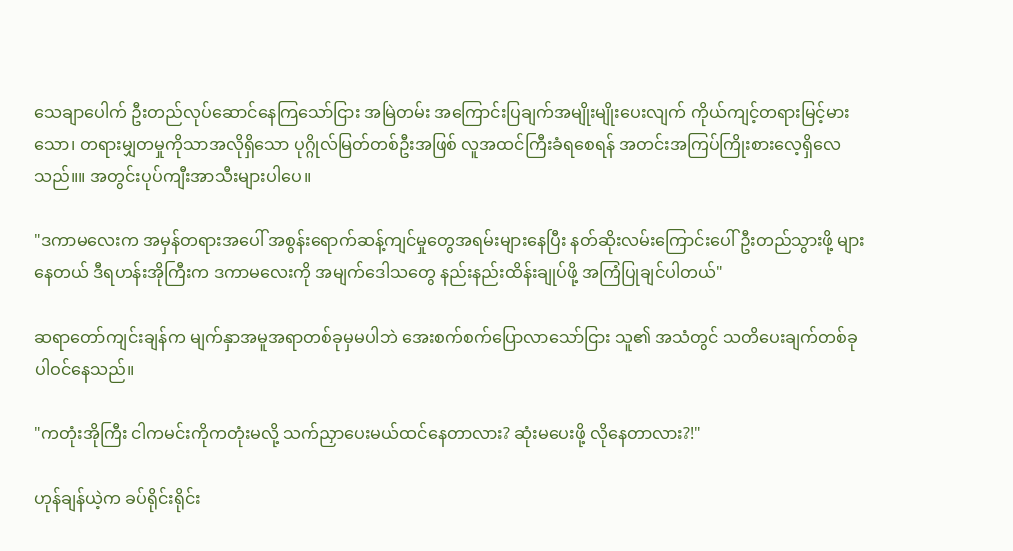သေချာပေါက် ဦးတည်လုပ်ဆောင်နေကြသော်ငြား အမြဲတမ်း အကြောင်းပြချက်အမျိုးမျိုးပေးလျက် ကိုယ်ကျင့်တရားမြင့်မားသော၊ တရားမျှတမှုကိုသာအလိုရှိသော ပုဂ္ဂိုလ်မြတ်တစ်ဦးအဖြစ် လူအထင်ကြီးခံရစေရန် အတင်းအကြပ်ကြိုးစားလေ့ရှိ‌လေသည်။။ အတွင်းပုပ်ကျီးအာသီးများပါပေ။

"ဒကာမလေးက အမှန်တရားအပေါ် အစွန်းရောက်ဆန့်ကျင်မှုတွေအရမ်းများနေပြီး နတ်ဆိုးလမ်းကြောင်းပေါ်ဦးတည်သွားဖို့ များနေတယ် ဒီရဟန်းအိုကြီးက ဒကာမလေးကို အမျက်ဒေါသတွေ နည်းနည်းထိန်းချုပ်ဖို့ အကြံပြုချင်ပါတယ်"

ဆရာတော်ကျင်းချန်က မျက်နှာအမူအရာတစ်ခုမှမပါဘဲ အေးစက်စက်ပြောလာသော်ငြား သူ၏ အသံတွင် သတိပေးချက်တစ်ခု ပါဝင်နေသည်။

"ကတုံးအိုကြီး ငါကမင်းကိုကတုံးမလို့ သက်ညှာပေးမယ်ထင်နေတာလား? ဆုံးမပေးဖို့ လိုနေတာလား?!"

ဟုန်ချန်ယဲ့က ခပ်ရိုင်းရိုင်း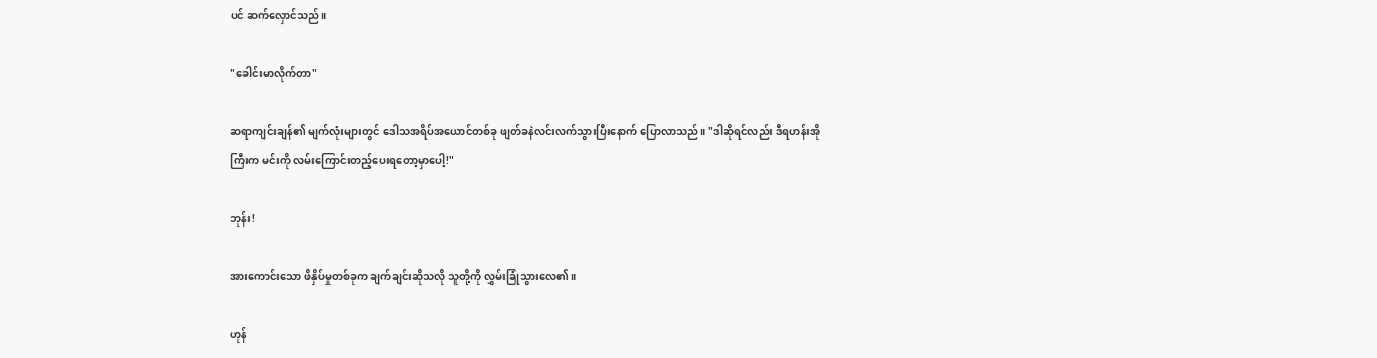ပင် ဆက်လှောင်သည်။

"ခေါင်းမာလိုက်တာ"

ဆရာကျင်းချန်၏ မျက်လုံးများတွင် ဒေါသအရိပ်အယောင်တစ်ခု ဖျတ်ခနဲလင်းလက်သွားပြီးနောက် ပြောလာသည်။ "ဒါဆိုရင်လည်း ဒီရဟန်းအိုကြီးက မင်းကို လမ်းကြောင်းတည့်ပေးရတော့မှာပေါ့!"

ဘုန်း!

အားကောင်းသော ဖိနှိပ်မှုတစ်ခုက ချက်ချင်းဆိုသလို သူတို့ကို လွှမ်းခြုံသွားလေ၏။

ဟုန်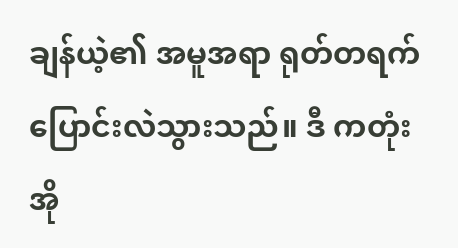ချန်ယဲ့၏ အမူအရာ ရုတ်တရက် ပြောင်းလဲသွားသည်။ ဒီ ကတုံးအို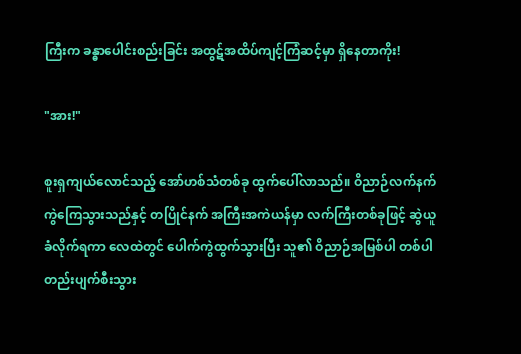ကြီးက ခန္ဓာပေါင်းစည်းခြင်း အထွဋ်အထိပ်ကျင့်ကြံဆင့်မှာ ရှိနေတာကိုး!

"အား!"

စူးရှကျယ်လောင်သည့် အော်ဟစ်သံတစ်ခု ထွက်ပေါ်လာသည်။ ဝိညာဉ်လက်နက် ကွဲကြေသွားသည်နှင့် တပြိုင်နက် အကြီးအကဲယန်မှာ လက်ကြီးတစ်ခုဖြင့် ဆွဲယူခံလိုက်ရကာ လေထဲတွင် ပေါက်ကွဲထွက်သွားပြီး သူ၏ ဝိညာဉ်အမြစ်ပါ တစ်ပါတည်းပျက်စီးသွား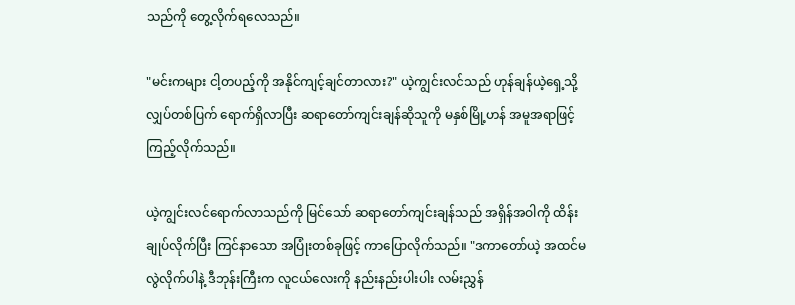သည်ကို တွေ့လိုက်ရလေသည်။

"မင်းကများ ငါ့တပည့်ကို အနိုင်ကျင့်ချင်တာလား?" ယဲ့ကျွင်းလင်သည် ဟုန်ချန်ယဲ့ရှေ့သို့ လျှပ်တစ်ပြက် ရောက်ရှိလာပြီး ဆရာတော်ကျင်းချန်ဆိုသူကို မနှစ်မြို့ဟန် အမူအရာဖြင့် ကြည့်လိုက်သည်။

ယဲ့ကျွင်းလင်ရောက်လာသည်ကို မြင်သော် ဆရာတော်ကျင်းချန်သည် အရှိန်အဝါကို ထိန်းချုပ်လိုက်ပြီး ကြင်နာသော အပြုံးတစ်ခုဖြင့် ကာပြောလိုက်သည်။ "ဒကာတော်ယဲ့ အထင်မလွဲလိုက်ပါနဲ့ ဒီဘုန်းကြီးက လူငယ်လေးကို နည်းနည်းပါးပါး လမ်းညွှန်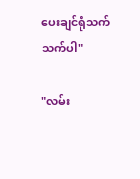ပေးချင်ရုံသက်သက်ပါ"

"လမ်း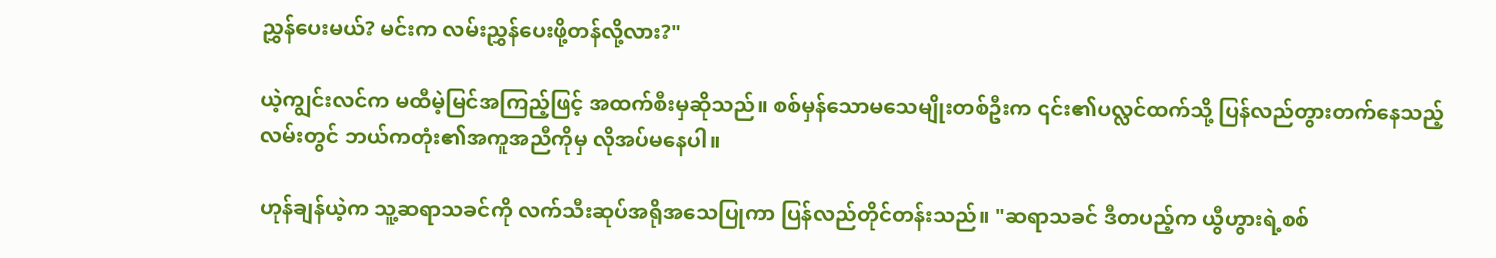ညွှန်ပေးမယ်? မင်းက လမ်းညွှန်ပေးဖို့တန်လို့လား?"

ယဲ့ကျွင်းလင်က မထီမဲ့မြင်အကြည့်ဖြင့် အထက်စီးမှဆိုသည်။ စစ်မှန်သောမသေမျိုးတစ်ဦးက ၎င်း၏ပလ္လင်ထက်သို့ ပြန်လည်တွားတက်နေသည့်လမ်းတွင် ဘယ်ကတုံး၏အကူအညီကိုမှ လိုအပ်မနေပါ။

ဟုန်ချန်ယဲ့က သူ့ဆရာသခင်ကို လက်သီးဆုပ်အရိုအသေပြုကာ ပြန်လည်တိုင်တန်းသည်။ "ဆရာသခင် ဒီတပည့်က ယွီဟွားရဲ့စစ်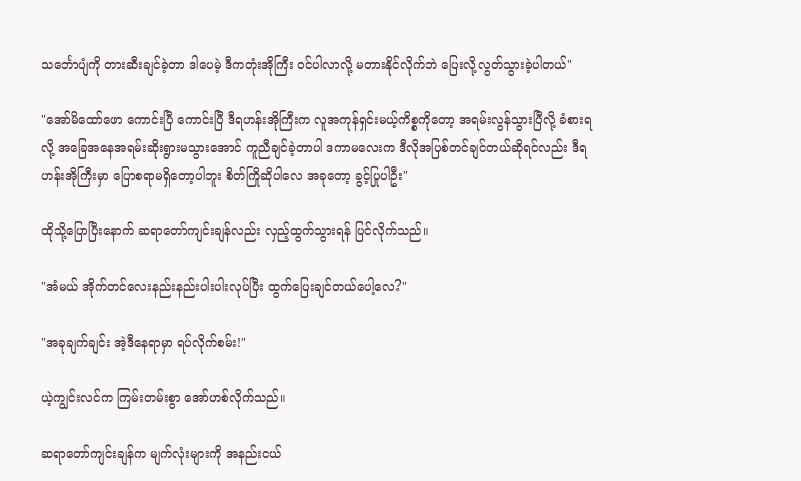သင်္ဘောပျံကို တားဆီးချင်ခဲ့တာ ဒါပေမဲ့ ဒီကတုံးအိုကြီး ဝင်ပါလာလို့ မတားနိုင်လိုက်ဘဲ ပြေးလို့လွတ်သွားခဲ့ပါတယ်"

"အော်မိထော်ဖော ကောင်းပြီ ကောင်းပြီ ဒီရဟန်းအိုကြီးက လူအကုန်ရှင်းမယ့်ကိစ္စကိုတော့ အရမ်းလွန်သွားပြီလို့ ခံစားရလို့ အခြေအနေအရမ်းဆိုးရွားမသွားအောင် ကူညီချင်ခဲ့တာပါ ဒကာမလေးက ဒီလိုအပြစ်တင်ချင်တယ်ဆိုရင်လည်း ဒီရဟန်းအိုကြီးမှာ ပြောစရာမရှိတော့ပါဘူး စိတ်ကြိုဆိုပါလေ အခုတော့ ခွင့်ပြုပါဦး"

ထိုသို့ပြောပြီးနောက် ဆရာတော်ကျင်းချန်လည်း လှည့်ထွက်သွားရန် ပြင်လိုက်သည်။

"အံမယ် အိုက်တင်လေးနည်းနည်းပါးပါးလုပ်ပြီး ထွက်ပြေးချင်တယ်ပေါ့လေ?"

"အခုချက်ချင်း အဲ့ဒီနေရာမှာ ရပ်လိုက်စမ်း!"

ယဲ့ကျွင်းလင်က ကြမ်းတမ်းစွာ အော်ဟစ်လိုက်သည်။

ဆရာတော်ကျင်းချန်က မျက်လုံးများကို အနည်းငယ်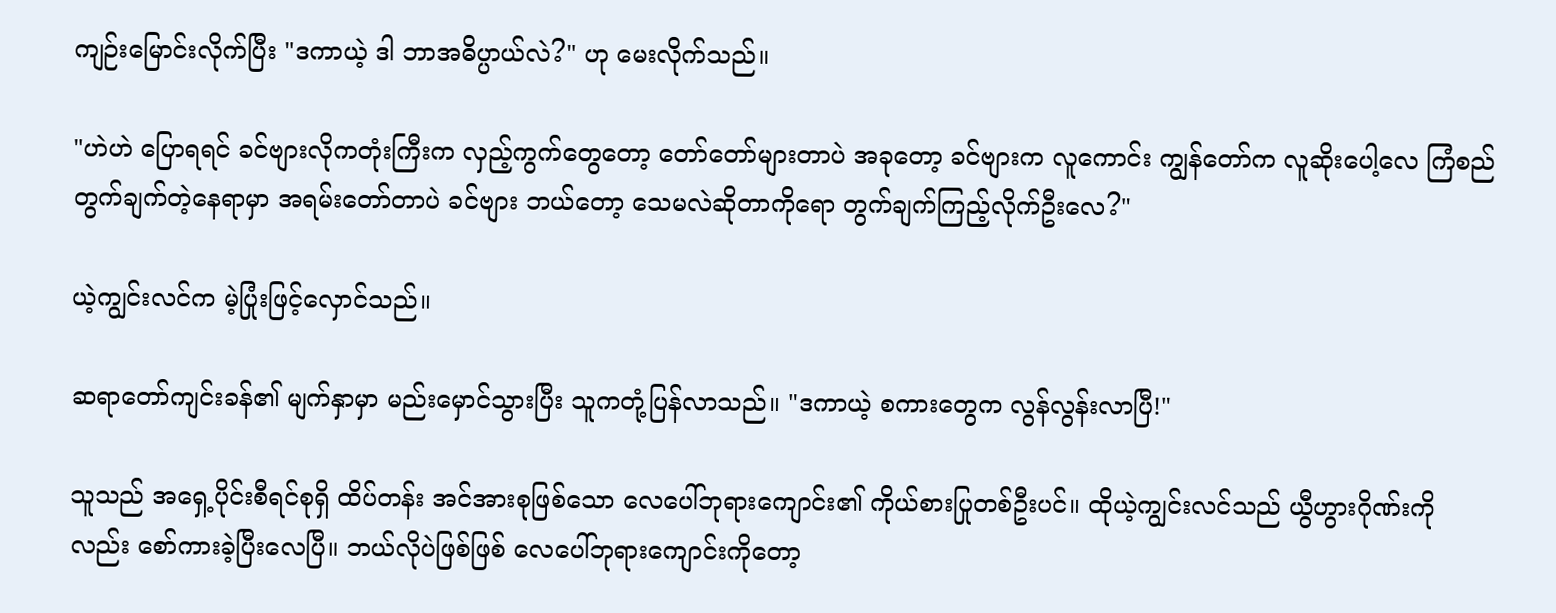ကျဉ်းမြောင်းလိုက်ပြီး "ဒကာယဲ့ ဒါ ဘာအဓိပ္ပာယ်လဲ?" ဟု မေးလိုက်သည်။

"ဟဲဟဲ ပြောရရင် ခင်ဗျားလိုကတုံးကြီးက လှည့်ကွက်တွေတော့ တော်တော်များတာပဲ အခုတော့ ခင်ဗျားက လူကောင်း ကျွန်တော်က လူဆိုးပေါ့လေ ကြံစည်တွက်ချက်တဲ့နေရာမှာ အရမ်းတော်တာပဲ ခင်ဗျား ဘယ်တော့ သေမလဲဆိုတာကိုရော တွက်ချက်ကြည့်လိုက်ဦးလေ?"

ယဲ့ကျွင်းလင်က မဲ့ပြုံးဖြင့်လှောင်သည်။

ဆရာတော်ကျင်းခန်၏ မျက်နှာမှာ မည်းမှောင်သွားပြီး သူကတုံ့ပြန်လာသည်။ "ဒကာယဲ့ စကားတွေက လွန်လွန်းလာပြီ!"

သူသည် အရှေ့ပိုင်းစီရင်စုရှိ ထိပ်တန်း အင်အားစုဖြစ်သော လေပေါ်ဘုရားကျောင်း၏ ကိုယ်စားပြုတစ်ဦးပင်။ ထိုယဲ့ကျွင်းလင်သည် ယွီဟွားဂိုဏ်းကိုလည်း စော်ကားခဲ့ပြီးလေပြီ။ ဘယ်လိုပဲဖြစ်ဖြစ် လေပေါ်ဘုရားကျောင်းကိုတော့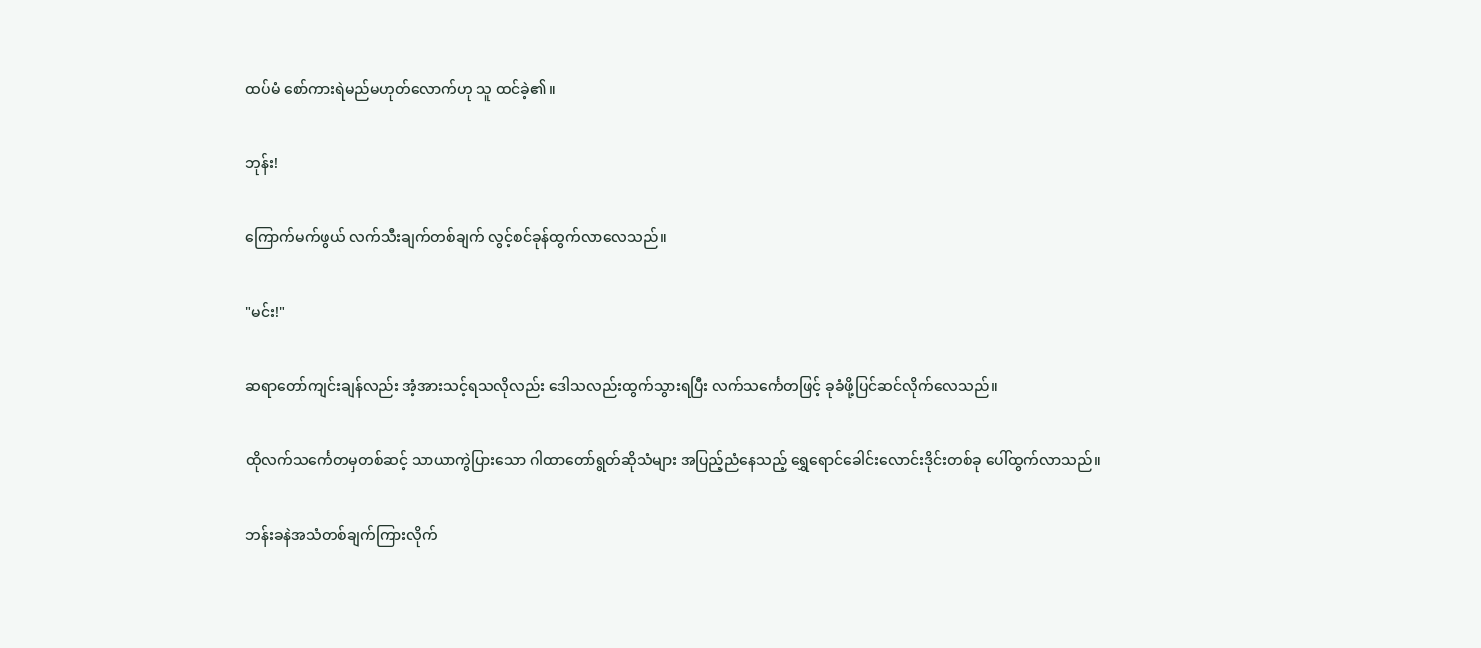ထပ်မံ စော်ကားရဲမည်မဟုတ်လောက်ဟု သူ ထင်ခဲ့၏။

ဘုန်း!

ကြောက်မက်ဖွယ် လက်သီးချက်တစ်ချက် လွင့်စင်ခုန်ထွက်လာလေသည်။

"မင်း!"

ဆရာတော်ကျင်းချန်လည်း အံ့အားသင့်ရသလိုလည်း ဒေါသလည်းထွက်သွားရပြီး လက်သင်္ကေတဖြင့် ခုခံဖို့ပြင်ဆင်လိုက်လေသည်။

ထိုလက်သင်္ကေတမှတစ်ဆင့် သာယာကွဲပြားသော ဂါထာတော်ရွတ်ဆိုသံများ အပြည့်ညံနေသည့် ရွှေရောင်ခေါင်းလောင်းဒိုင်းတစ်ခု ပေါ်ထွက်လာသည်။

ဘန်းခနဲအသံတစ်ချက်ကြားလိုက်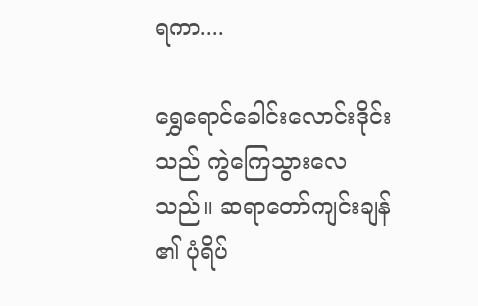ရကာ....

ရွှေရောင်ခေါင်းလောင်းဒိုင်းသည် ကွဲကြေသွားလေသည်။ ဆရာတော်ကျင်းချန် ၏ ပုံရိပ်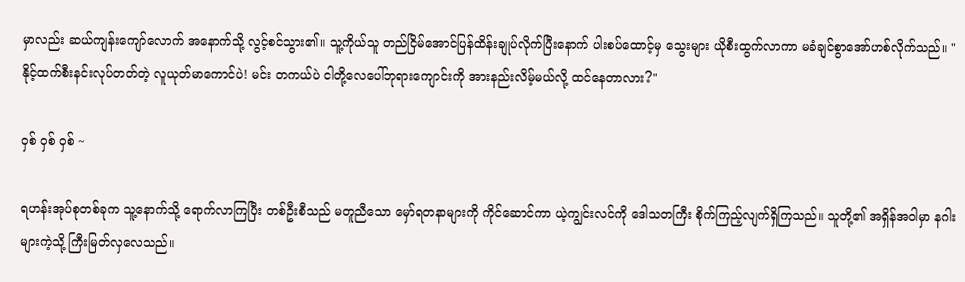မှာလည်း ဆယ်ကျန်းကျော်လောက် အနောက်သို့ လွင့်စင်သွား၏။ သူ့ကိုယ်သူ တည်ငြိမ်အောင်ပြန်ထိန်းချုပ်လိုက်ပြီးနောက် ပါးစပ်ထောင့်မှ သွေးများ ယိုစီးထွက်လာကာ မခံချင်စွာအော်ဟစ်လိုက်သည်။ "နိုင့်ထက်စီးနင်းလုပ်တတ်တဲ့ လူယုတ်မာကောင်ပဲ! မင်း တကယ်ပဲ ငါတို့လေပေါ်ဘုရားကျောင်းကို အားနည်းလိမ့်မယ်လို့ ထင်နေတာလား?"

ဝှစ် ဝှစ် ဝှစ် ~

ရဟန်းအုပ်စုတစ်ခုက သူ့နောက်သို့ ရောက်လာကြပြီး တစ်ဦးစီသည် မတူညီသော မှော်ရတနာများကို ကိုင်ဆောင်ကာ ယဲ့ကျွင်းလင်ကို ဒေါသတကြီး စိုက်ကြည့်လျက်ရှိကြသည်။ သူတို့၏ အရှိန်အဝါမှာ နဂါးများကဲ့သို့ ကြီးမြတ်လှလေသည်။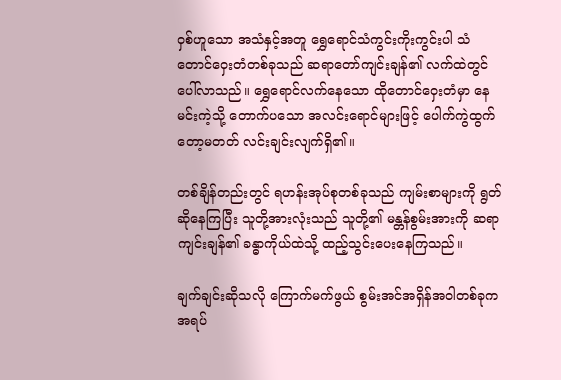ဝှစ်ဟူသော အသံနှင့်အတူ ရွှေရောင်သံကွင်းကိုးကွင်းပါ သံတောင်ဝှေးတံတစ်ခုသည် ဆရာတော်ကျင်းချန်၏ လက်ထဲတွင် ပေါ်လာသည်။ ရွှေရောင်လက်နေသော ထိုတောင်ဝှေးတံမှာ နေမင်းကဲ့သို့ တောက်ပသော အလင်းရောင်များဖြင့် ပေါက်ကွဲထွက်တော့မတတ် လင်းချင်းလျက်ရှိ၏။

တစ်ချိန်တည်းတွင် ရဟန်းအုပ်စုတစ်ခုသည် ကျမ်းစာများကို ရွတ်ဆိုနေကြပြီး သူတို့အားလုံးသည် သူတို့၏ မန္တန်စွမ်းအားကို ဆရာကျင်းချန်၏ ခန္ဓာကိုယ်ထဲသို့ ထည့်သွင်းပေးနေကြသည်။

ချက်ချင်းဆိုသလို ကြောက်မက်ဖွယ် စွမ်းအင်အရှိန်အဝါတစ်ခုက အရပ်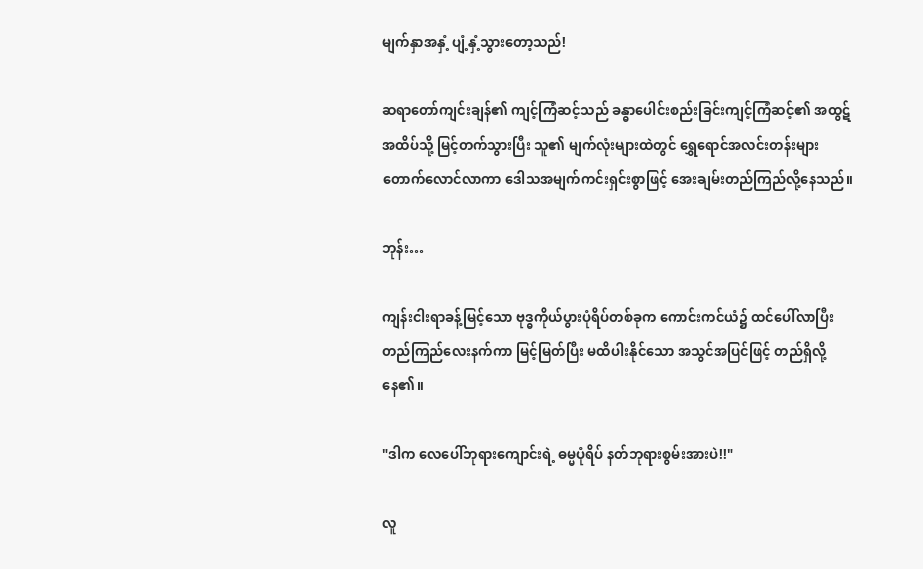မျက်နှာအနှံ့ ပျံ့နှံ့သွားတော့သည်!

ဆရာတော်ကျင်းချန်၏ ကျင့်ကြံဆင့်သည် ခန္ဓာပေါင်းစည်းခြင်းကျင့်ကြံဆင့်၏ အထွဋ်အထိပ်သို့ မြင့်တက်သွားပြီး သူ၏ မျက်လုံးများထဲတွင် ရွှေရောင်အလင်းတန်းများ တောက်လောင်လာကာ ဒေါသအမျက်ကင်းရှင်းစွာဖြင့် အေးချမ်းတည်ကြည်လို့နေသည်။

ဘုန်း…

ကျန်းငါးရာခန့်မြင့်သော ဗုဒ္ဓကိုယ်ပွားပုံရိပ်တစ်ခုက ကောင်းကင်ယံ၌ ထင်ပေါ်လာပြီး တည်ကြည်လေးနက်ကာ မြင့်မြတ်ပြီး မထိပါးနိုင်သော အသွင်အပြင်ဖြင့် တည်ရှိလို့နေ၏။

"ဒါက လေပေါ်ဘုရားကျောင်းရဲ့ ဓမ္မပုံရိပ် နတ်ဘုရားစွမ်းအားပဲ!!"

လူ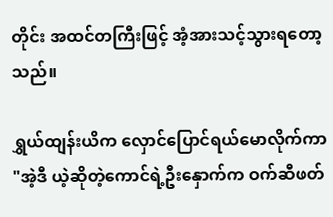တိုင်း အထင်တကြီးဖြင့် အံ့အားသင့်သွားရတော့သည်။

ရွှယ်ထျန်းယိက လှောင်ပြောင်ရယ်မောလိုက်ကာ "အဲ့ဒီ ယဲ့ဆိုတဲ့ကောင်ရဲ့ဦးနှောက်က ဝက်ဆီဖတ်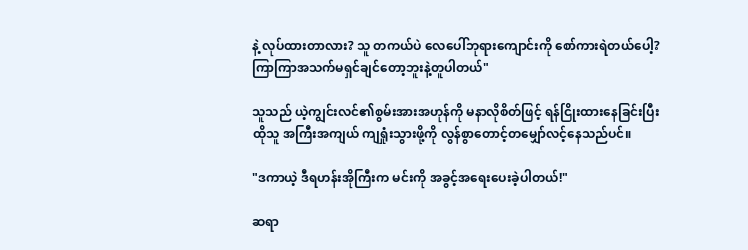နဲ့ လုပ်ထားတာလား? သူ တကယ်ပဲ လေပေါ်ဘုရားကျောင်းကို စော်ကားရဲတယ်ပေါ့? ကြာကြာအသက်မရှင်ချင်တော့ဘူးနဲ့တူပါတယ်"

သူသည် ယဲ့ကျွင်းလင်၏စွမ်းအားအဟုန်ကို မနာလိုစိတ်ဖြင့် ရန်ငြိုးထားနေခြင်းပြီး ထိုသူ အကြီးအကျယ် ကျရှုံးသွားဖို့ကို လွန်စွာတောင့်တမျှော်လင့်နေသည်ပင်။

"ဒကာယဲ့ ဒီရဟန်းအိုကြီးက မင်းကို အခွင့်အရေးပေးခဲ့ပါတယ်!"

ဆရာ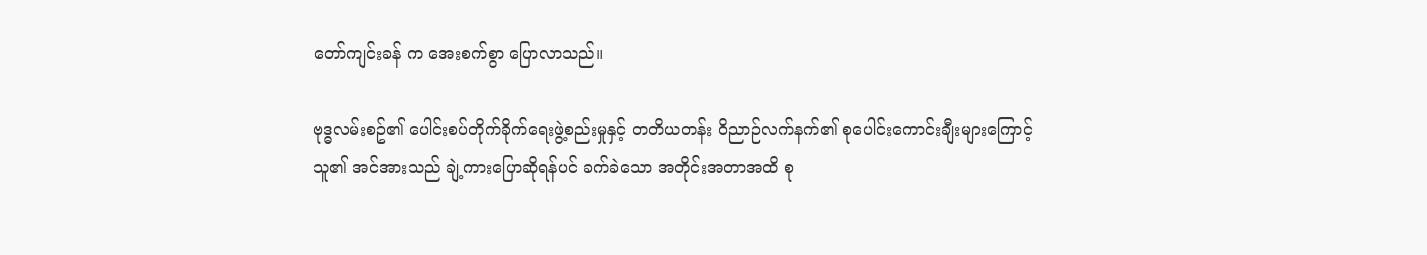တော်ကျင်းခန် က အေးစက်စွာ ပြောလာသည်။

ဗုဒ္ဓလမ်းစဥ်၏ ပေါင်းစပ်တိုက်ခိုက်ရေးဖွဲ့စည်းမှုနှင့် တတိယတန်း ဝိညာဉ်လက်နက်၏ စုပေါင်းကောင်းချီးများကြောင့် သူ၏ အင်အားသည် ချဲ့ကားပြောဆိုရန်ပင် ခက်ခဲသော အတိုင်းအတာအထိ စု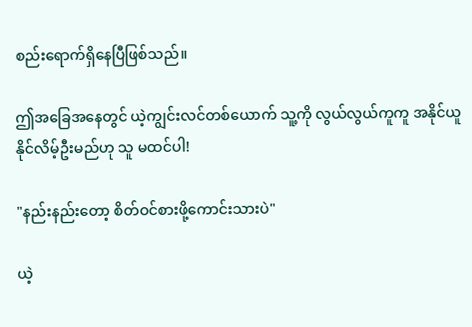စည်းရောက်ရှိနေပြီဖြစ်သည်။

ဤအခြေအနေတွင် ယဲ့ကျွင်းလင်တစ်ယောက် သူ့ကို လွယ်လွယ်ကူကူ အနိုင်ယူနိုင်လိမ့်ဦးမည်ဟု သူ မထင်ပါ!

"နည်းနည်းတော့ စိတ်ဝင်စားဖို့ကောင်းသားပဲ"

ယဲ့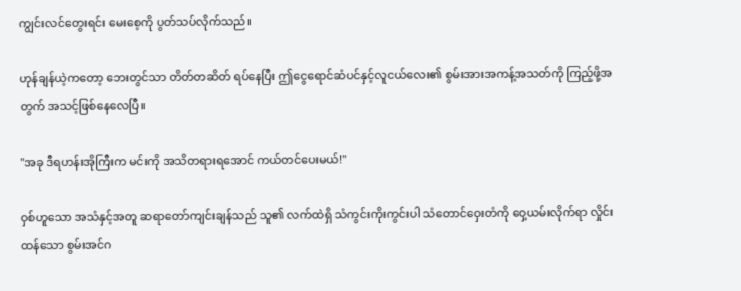ကျွင်းလင်တွေးရင်း မေးစေ့ကို ပွတ်သပ်လိုက်သည်။

ဟုန်ချန်ယဲ့ကတော့ ဘေးတွင်သာ တိတ်တဆိတ် ရပ်နေပြီး ဤငွေရောင်ဆံပင်နှင့်လူငယ်လေး၏ စွမ်းအားအကန့်အသတ်ကို ကြည့်ဖို့အတွက် အသင့်ဖြစ်နေလေပြီ။

"အခု ဒီရဟန်းအိုကြီးက မင်းကို အသိတရားရအောင် ကယ်တင်ပေးမယ်!"

ဝှစ်ဟူသော အသံနှင့်အတူ ဆရာတော်ကျင်းချန်သည် သူ၏ လက်ထဲရှိ သံကွင်းကိုးကွင်းပါ သံတောင်ဝှေးတံကို ဝှေ့ယမ်းလိုက်ရာ လှိုင်းထန်သော စွမ်းအင်ဂ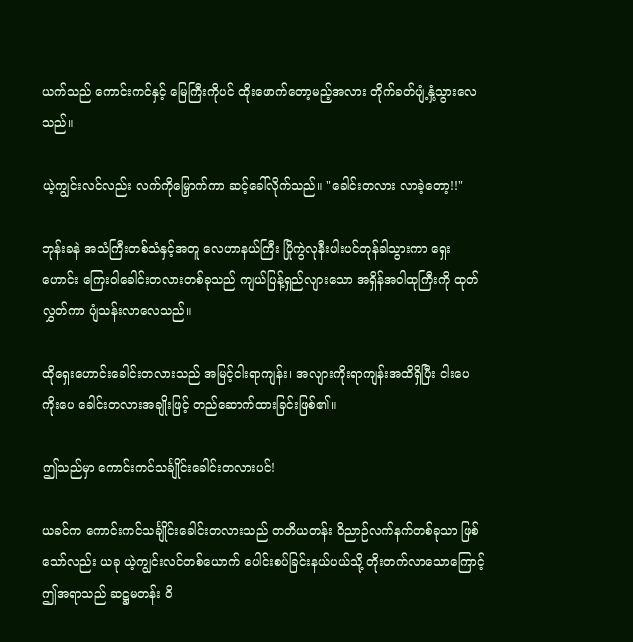ယက်သည် ကောင်းကင်နှင့် မြေကြီးကိုပင် ထိုးဖောက်တော့မည့်အလား တိုက်ခတ်ပျံ့နှံ့သွားလေသည်။

ယဲ့ကျွင်းလင်လည်း လက်ကိုမြှောက်ကာ ဆင့်ခေါ်လိုက်သည်။ "ခေါင်းတလား လာခဲ့တော့!!"

ဘုန်းခနဲ အသံကြီးတစ်သံနှင့်အတူ လေဟာနယ်ကြီး ပြိုကွဲလုနီးပါးပင်တုန်ခါသွားကာ ရှေးဟောင်း ကြေးဝါခေါင်းတလားတစ်ခုသည် ကျယ်ပြန့်ရှည်လျားသော အရှိန်အဝါထုကြီးကို ထုတ်လွှတ်ကာ ပျံသန်းလာလေသည်။

ထိုရှေးဟောင်းခေါင်းတလားသည် အမြင့်ငါးရာကျန်း၊ အလျားကိုးရာကျန်းအထိရှိပြီး ငါးပေကိုးပေ ခေါင်းတလားအချိုးဖြင့် တည်ဆောက်ထားခြင်းဖြစ်၏။

ဤသည်မှာ ကောင်းကင်သင်္ချိုင်းခေါင်းတလားပင်!

ယခင်က ကောင်းကင်သင်္ချိုင်းခေါင်းတလားသည် တတိယတန်း ဝိညာဉ်လက်နက်တစ်ခုသာ ဖြစ်သော်လည်း ယခု ယဲ့ကျွင်းလင်တစ်ယောက် ပေါင်းစပ်ခြင်းနယ်ပယ်သို့ တိုးတက်လာသောကြောင့် ဤအရာသည် ဆဋ္ဌမတန်း ဝိ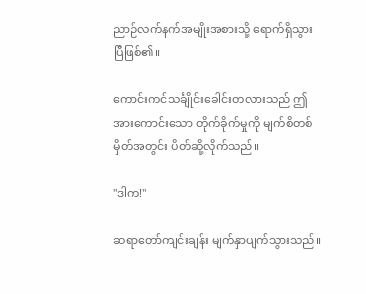ညာဉ်လက်နက်အမျိုးအစားသို့ ရောက်ရှိသွားပြီဖြစ်၏။

ကောင်းကင်သင်္ချိုင်းခေါင်းတလားသည် ဤအားကောင်းသော တိုက်ခိုက်မှုကို မျက်စိတစ်မှိတ်အတွင်း ပိတ်ဆို့လိုက်သည်။

"ဒါက!"

ဆရာတော်ကျင်းချန်း မျက်နှာပျက်သွားသည်။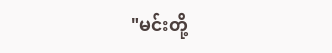"မင်းတို့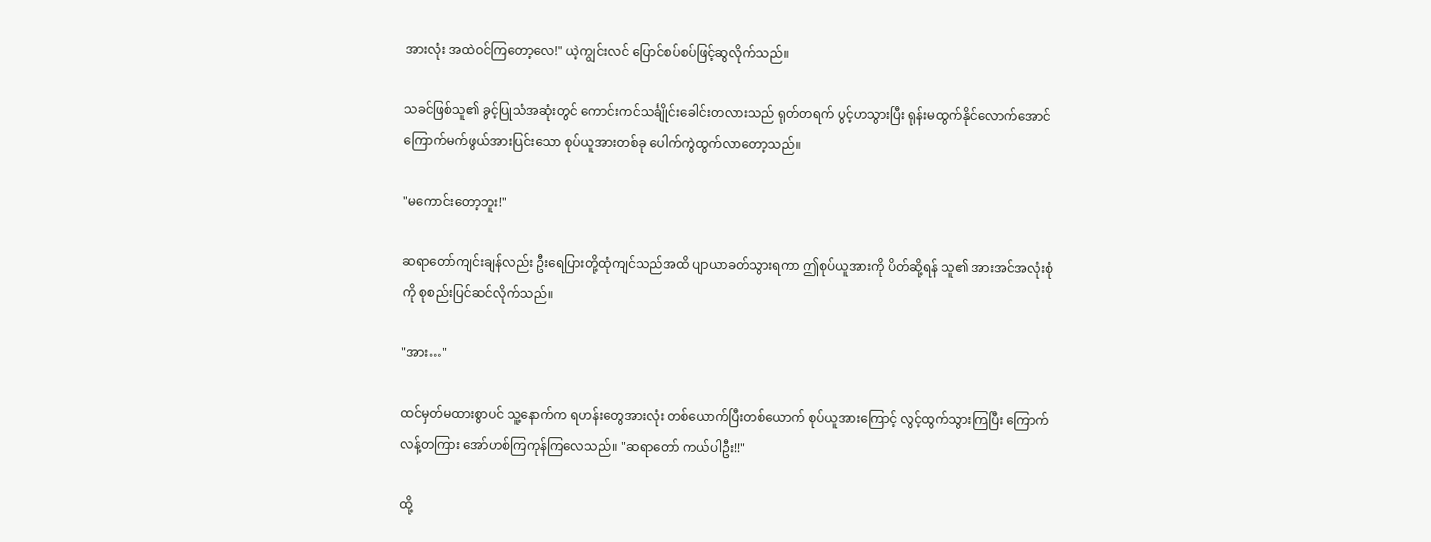အားလုံး အထဲဝင်ကြတော့လေ!" ယဲ့ကျွင်းလင် ပြောင်စပ်စပ်ဖြင့်ဆွလိုက်သည်။

သခင်ဖြစ်သူ၏ ခွင့်ပြုသံအဆုံးတွင် ကောင်းကင်သင်္ချိုင်းခေါင်းတလားသည် ရုတ်တရက် ပွင့်ဟသွားပြီး ရုန်းမထွက်နိုင်လောက်အောင် ကြောက်မက်ဖွယ်အားပြင်းသော စုပ်ယူအားတစ်ခု ပေါက်ကွဲထွက်လာတော့သည်။

"မကောင်းတော့ဘူး!"

ဆရာတော်ကျင်းချန်လည်း ဦးရေပြားတို့ထုံကျင်သည်အထိ ပျာယာခတ်သွားရကာ ဤစုပ်ယူအားကို ပိတ်ဆို့ရန် သူ၏ အားအင်အလုံးစုံကို စုစည်းပြင်ဆင်လိုက်သည်။

"အား…"

ထင်မှတ်မထားစွာပင် သူ့နောက်က ရဟန်းတွေအားလုံး တစ်ယောက်ပြီးတစ်ယောက် စုပ်ယူအားကြောင့် လွင့်ထွက်သွားကြပြီး ကြောက်လန့်တကြား အော်ဟစ်ကြကုန်ကြလေသည်။ "ဆရာတော် ကယ်ပါဦး!!"

ထို့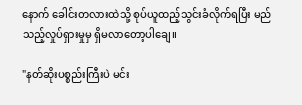နောက် ခေါင်းတလားထဲသို့ စုပ်ယူထည့်သွင်းခံလိုက်ရပြီး မည်သည့်လှုပ်ရှားမှုမှ ရှိမလာတော့ပါချေ။

"နတ်ဆိုးပစ္စည်းကြီးပဲ မင်း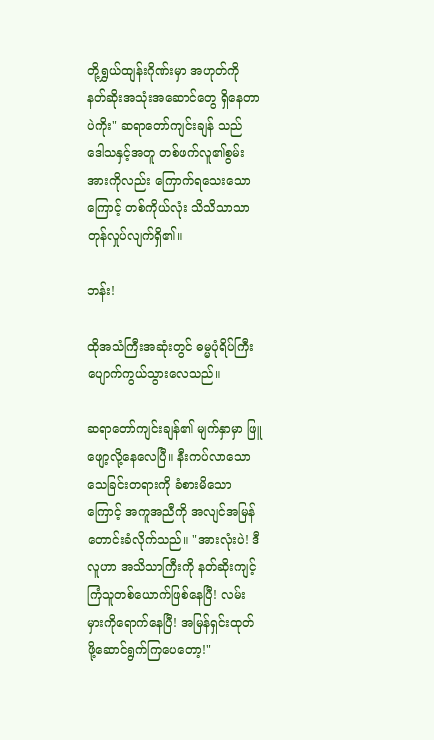တို့ရွှယ်ထျန်းဂိုဏ်းမှာ အဟုတ်ကို နတ်ဆိုးအသုံးအ‌ဆောင်တွေ ရှိနေတာပဲကိုး" ဆရာတော်ကျင်းချန် သည် ဒေါသနှင့်အတူ တစ်ဖက်လူ၏စွမ်းအားကိုလည်း ကြောက်ရသေးသောကြောင့် တစ်ကိုယ်လုံး သိသိသာသာ တုန်လှုပ်လျက်ရှိ၏။

ဘန်း!

ထိုအသံကြီးအဆုံးတွင် ဓမ္မပုံရိပ်ကြီး ပျောက်ကွယ်သွားလေသည်။

ဆရာတော်ကျင်းချန်၏ မျက်နှာမှာ ဖြူဖျော့လို့နေလေပြီ။ နီးကပ်လာသော သေခြင်းတရားကို ခံစားမိသောကြောင့် အကူအညီကို အလျင်အမြန် တောင်းခံလိုက်သည်။ "အားလုံးပဲ! ဒီလူဟာ အသိသာကြီးကို နတ်ဆိုးကျင့်ကြံသူတစ်ယောက်ဖြစ်နေပြီ! လမ်းမှားကိုရောက်နေပြီ! အမြန်ရှင်းထုတ်ဖို့ဆောင်ရွက်ကြပေတော့!"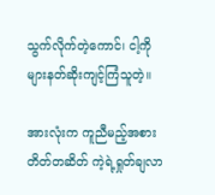သွက်လိုက်တဲ့ကောင်၊ ငါ့ကိုများနတ်ဆိုးကျင့်ကြံသူတဲ့။

အားလုံးက ကူညီမည့်အစား တိတ်တဆိတ် ကဲ့ရဲ့ရှုတ်ချလာ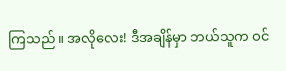ကြသည်။ အလိုလေး! ဒီအချိန်မှာ ဘယ်သူက ဝင်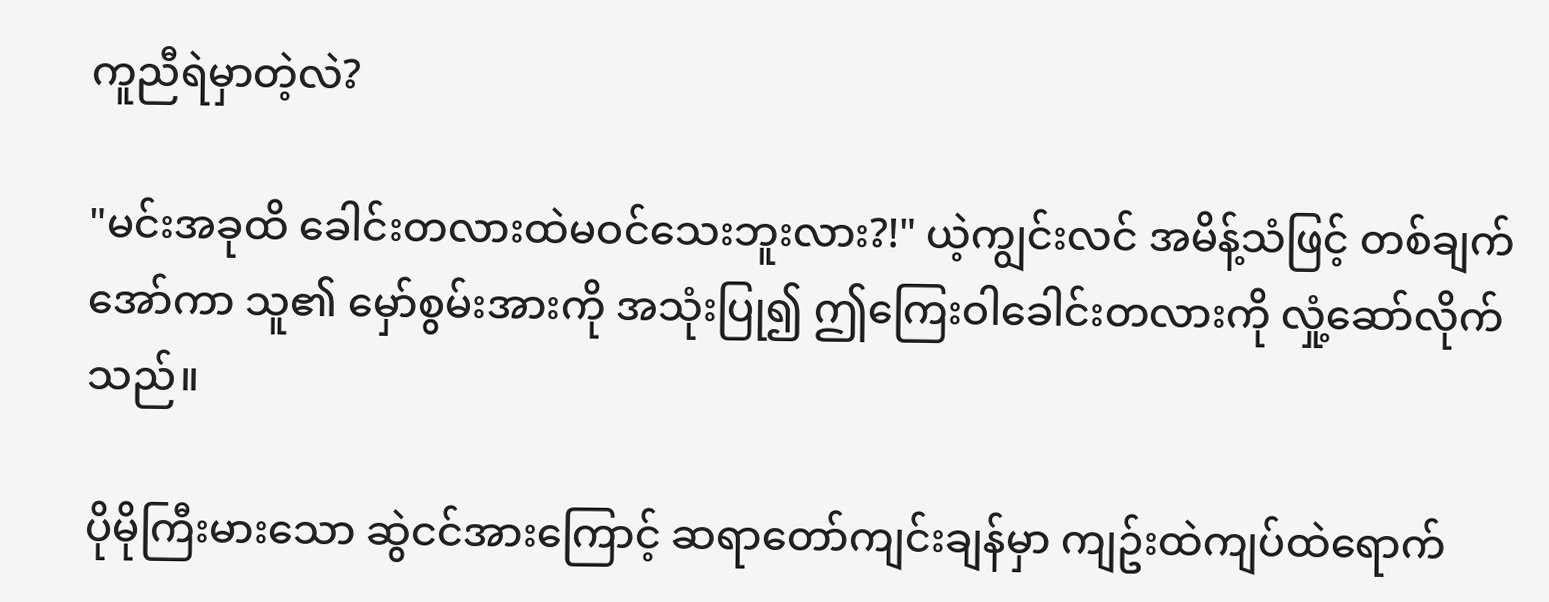ကူညီရဲမှာတဲ့လဲ?

"မင်းအခုထိ ခေါင်းတလားထဲမဝင်သေးဘူးလား?!" ယဲ့ကျွင်းလင် အမိန့်သံဖြင့် တစ်ချက်အော်ကာ သူ၏ မှော်စွမ်းအားကို အသုံးပြု၍ ဤကြေးဝါခေါင်းတလားကို လှုံ့ဆော်လိုက်သည်။

ပိုမိုကြီးမားသော ဆွဲငင်အားကြောင့် ဆရာတော်ကျင်းချန်မှာ ကျဥ်းထဲကျပ်ထဲရောက်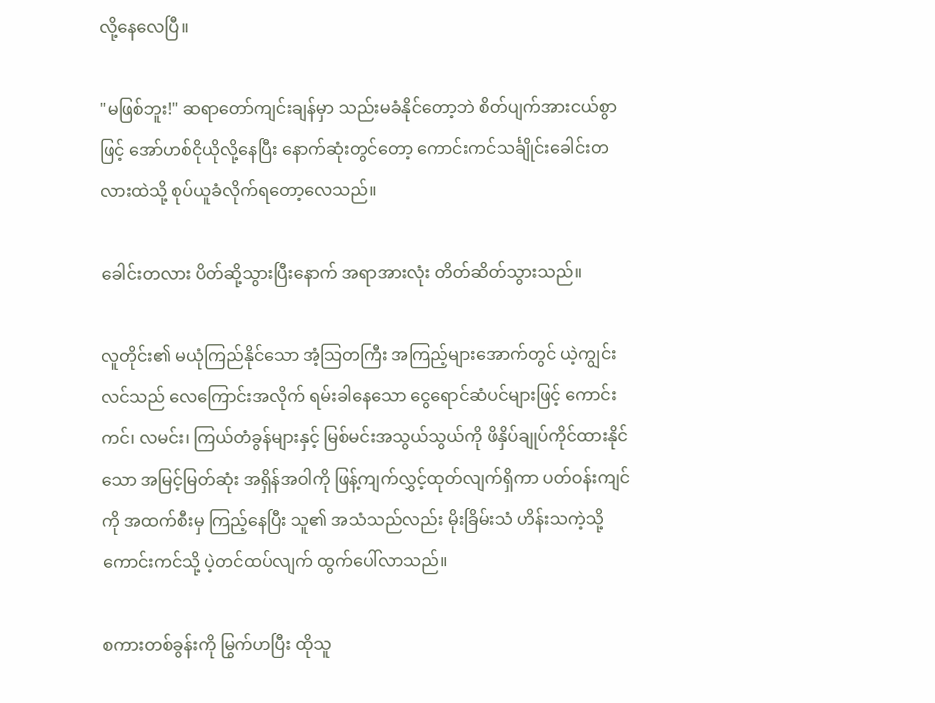လို့နေလေပြီ။

"မဖြစ်ဘူး!" ဆရာတော်ကျင်းချန်မှာ သည်းမခံနိုင်တော့ဘဲ စိတ်ပျက်အားငယ်စွာဖြင့် အော်ဟစ်ငိုယိုလို့နေပြီး နောက်ဆုံးတွင်တော့ ကောင်းကင်သင်္ချိုင်းခေါင်းတလားထဲသို့ စုပ်ယူခံလိုက်ရ‌တော့လေသည်။

ခေါင်းတလား ပိတ်ဆို့သွားပြီးနောက် အရာအားလုံး တိတ်ဆိတ်သွားသည်။

လူတိုင်း၏ မယုံကြည်နိုင်သော အံ့သြတကြီး အကြည့်များအောက်တွင် ယဲ့ကျွင်းလင်သည် လေကြောင်းအလိုက် ရမ်းခါနေသော ငွေရောင်ဆံပင်များဖြင့် ကောင်းကင်၊ လမင်း၊ ကြယ်တံခွန်များနှင့် မြစ်မင်းအသွယ်သွယ်ကို ဖိနှိပ်ချုပ်ကိုင်ထားနိုင်သော အမြင့်မြတ်ဆုံး အရှိန်အဝါကို ဖြန့်ကျက်လွှင့်ထုတ်လျက်ရှိကာ ပတ်ဝန်းကျင်ကို အထက်စီးမှ ကြည့်နေပြီး သူ၏ အသံသည်လည်း မိုးခြိမ်းသံ ဟိန်းသကဲ့သို့ ကောင်းကင်သို့ ပဲ့တင်ထပ်လျက် ထွက်ပေါ်လာသည်။

စကားတစ်ခွန်းကို မြွက်ဟပြီး ထိုသူ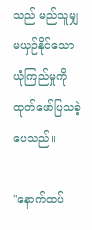သည် မည်သူမျှ မယှဉ်နိုင်သော ယုံကြည်မှုကို ထုတ်ဖော်ပြသခဲ့ပေသည်။

"နောက်ထပ်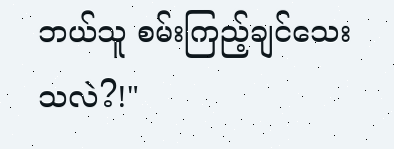ဘယ်သူ စမ်းကြည့်ချင်သေးသလဲ?!"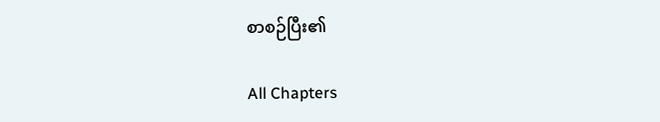စာစဉ်ပြီး၏

All Chapters